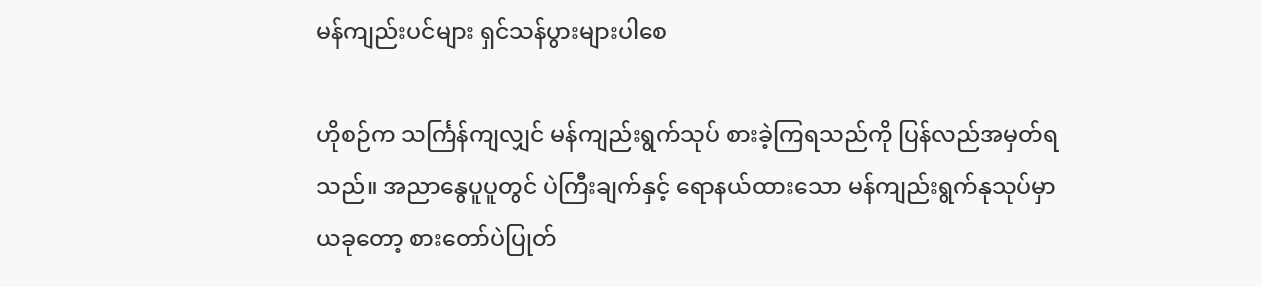မန်ကျည်းပင်များ ရှင်သန်ပွားများပါစေ

ဟိုစဉ်က သင်္ကြန်ကျလျှင် မန်ကျည်းရွက်သုပ် စားခဲ့ကြရသည်ကို ပြန်လည်အမှတ်ရသည်။ အညာနွေပူပူတွင် ပဲကြီးချက်နှင့် ရောနယ်ထားသော မန်ကျည်းရွက်နုသုပ်မှာ ယခုတော့ စားတော်ပဲပြုတ်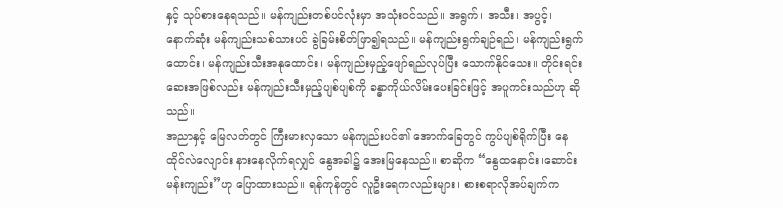နှင့် သုပ်စားနေရသည်။ မန်ကျည်းတစ်ပင်လုံးမှာ အသုံးဝင်သည်။ အရွက်၊ အသီး၊ အပွင့်၊ နောက်ဆုံး မန်ကျည်းသစ်သားပင် ခွဲခြမ်းစိတ်ဖြာ၍ရသည်။ မန်ကျည်းရွက်ချဉ်ရည်၊ မန်ကျည်းရွက်ထောင်း၊ မန်ကျည်းသီးအနုထောင်း၊ မန်ကျည်းမှည့်ဖျော်ရည်လုပ်ပြီး သောက်နိုင်သေး။ တိုင်းရင်းဆေးအဖြစ်လည်း မန်ကျည်းသီးမှည့်ပျစ်ပျစ်ကို ခန္ဓာကိုယ်လိမ်းပေးခြင်းဖြင့် အပူကင်းသည်ဟု ဆိုသည်။
အညာနှင့် မြေလတ်တွင် ကြီးမားလှသော မန်ကျည်းပင်၏ အောက်ခြေတွင် ကွပ်ပျစ်ရိုက်ပြီး နေထိုင်လဲလျောင်း နားနေလိုက်ရလျှင် နွေအခါ၌ အေးမြနေသည်။ စာဆိုက “နွေထနောင်း၊ဆောင်းမန်းကျည်း”ဟု ပြောထားသည်။ ရန်ကုန်တွင် လူဦးရေကလည်းများ၊ စားစရာလိုအပ်ချက်က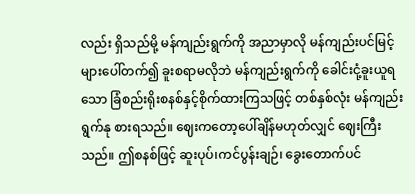လည်း ရှိသည်မို့ မန်ကျည်းရွက်ကို အညာမှာလို မန်ကျည်းပင်မြင့်များပေါ်တက်၍ ခူးစရာမလိုဘဲ မန်ကျည်းရွက်ကို ခေါင်းငုံ့ခူးယူရသော ခြံစည်းရိုးစနစ်နှင့်စိုက်ထားကြသဖြင့် တစ်နှစ်လုံး မန်ကျည်းရွက်နု စားရသည်။ ဈေးကတော့ပေါ်ချိန်မဟုတ်လျှင် ဈေးကြီးသည်။ ဤစနစ်ဖြင့် ဆူးပုပ်၊ကင်ပွန်းချဉ်၊ ခွေးတောက်ပင်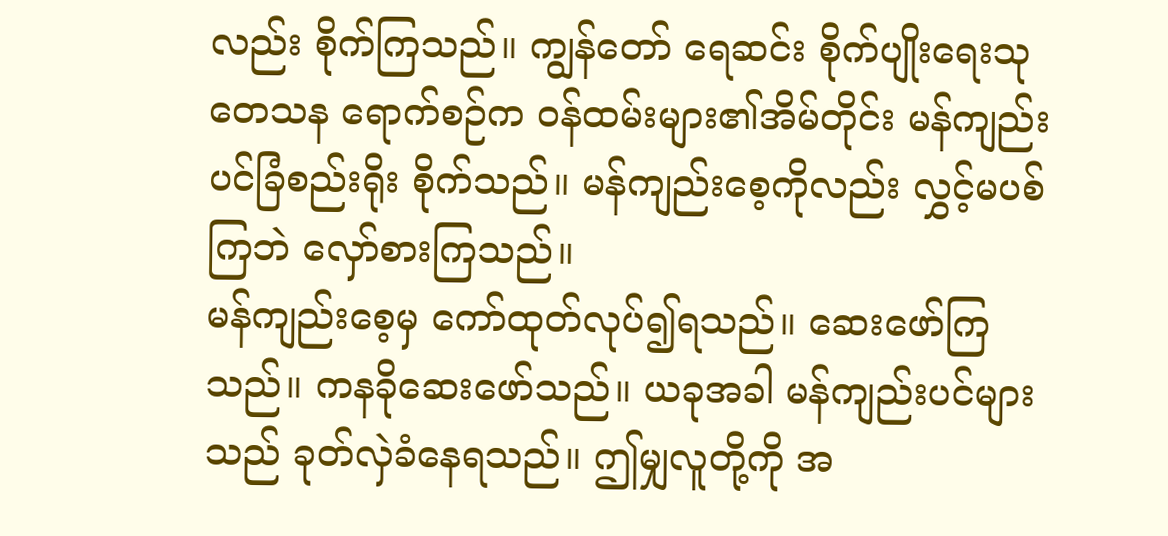လည်း စိုက်ကြသည်။ ကျွန်တော် ရေဆင်း စိုက်ပျိုးရေးသုတေသန ရောက်စဉ်က ဝန်ထမ်းများ၏အိမ်တိုင်း မန်ကျည်းပင်ခြံစည်းရိုး စိုက်သည်။ မန်ကျည်းစေ့ကိုလည်း လွှင့်မပစ်ကြဘဲ လှော်စားကြသည်။
မန်ကျည်းစေ့မှ ကော်ထုတ်လုပ်၍ရသည်။ ဆေးဖော်ကြသည်။ ကနခိုဆေးဖော်သည်။ ယခုအခါ မန်ကျည်းပင်များသည် ခုတ်လှဲခံနေရသည်။ ဤမျှလူတို့ကို အ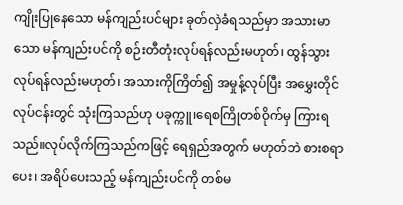ကျိုးပြုနေသော မန်ကျည်းပင်များ ခုတ်လှဲခံရသည်မှာ အသားမာသော မန်ကျည်းပင်ကို စဉ်းတီတုံးလုပ်ရန်လည်းမဟုတ်၊ ထွန်သွားလုပ်ရန်လည်းမဟုတ်၊ အသားကိုကြိတ်၍ အမှုန့်လုပ်ပြီး အမွှေးတိုင်လုပ်ငန်းတွင် သုံးကြသည်ဟု ပခုက္ကူ၊ရေစကြိုတစ်ဝိုက်မှ ကြားရသည်။လုပ်လိုက်ကြသည်ကဖြင့် ရေရှည်အတွက် မဟုတ်ဘဲ စားစရာပေး၊ အရိပ်ပေးသည့် မန်ကျည်းပင်ကို တစ်မ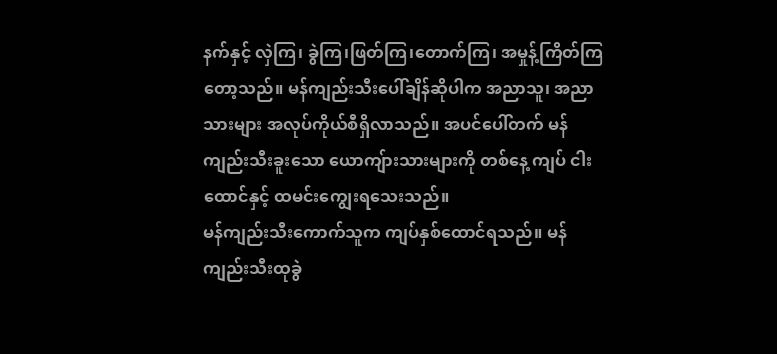နက်နှင့် လှဲကြ၊ ခွဲကြ၊ဖြတ်ကြ၊တောက်ကြ၊ အမှုန့်ကြိတ်ကြတော့သည်။ မန်ကျည်းသီးပေါ်ချိန်ဆိုပါက အညာသူ၊ အညာသားများ အလုပ်ကိုယ်စီရှိလာသည်။ အပင်ပေါ်တက် မန်ကျည်းသီးခူးသော ယောကျ်ားသားများကို တစ်နေ့ ကျပ် ငါးထောင်နှင့် ထမင်းကျွေးရသေးသည်။
မန်ကျည်းသီးကောက်သူက ကျပ်နှစ်ထောင်ရသည်။ မန်ကျည်းသီးထုခွဲ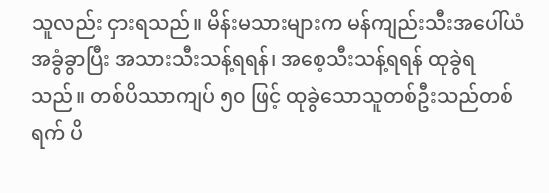သူလည်း ငှားရသည်။ မိန်းမသားများက မန်ကျည်းသီးအပေါ်ယံအခွံခွာပြီး အသားသီးသန့်ရရန်၊ အစေ့သီးသန့်ရရန် ထုခွဲရသည်။ တစ်ပိဿာကျပ် ၅၀ ဖြင့် ထုခွဲသောသူတစ်ဦးသည်တစ်ရက် ပိ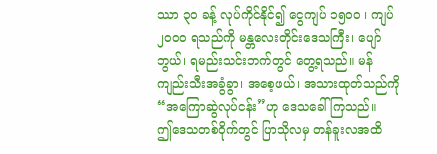ဿာ ၃၀ ခန့် လုပ်ကိုင်နိုင်၍ ငွေကျပ် ၁၅၀၀ ၊ ကျပ် ၂၀၀၀ ရသည်ကို မန္တလေးတိုင်းဒေသကြီး၊ ပျော်ဘွယ်၊ ရမည်းသင်းဘက်တွင် တွေ့ရသည်။ မန်ကျည်းသီးအခွံခွာ၊ အစေ့ဖယ်၊ အသားထုတ်သည်ကို “အကြောဆွဲလုပ်ငန်း”ဟု ဒေသခေါ်ကြသည်။
ဤဒေသတစ်ဝိုက်တွင် ပြာသိုလမှ တန်ခူးလအထိ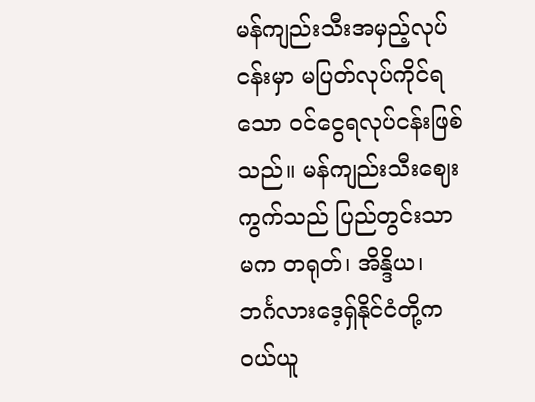မန်ကျည်းသီးအမှည့်လုပ်ငန်းမှာ မပြတ်လုပ်ကိုင်ရသော ဝင်ငွေရလုပ်ငန်းဖြစ်သည်။ မန်ကျည်းသီးဈေးကွက်သည် ပြည်တွင်းသာမက တရုတ်၊ အိန္ဒိယ၊ ဘင်္ဂလားဒေ့ရှ်နိုင်ငံတို့က ဝယ်ယူ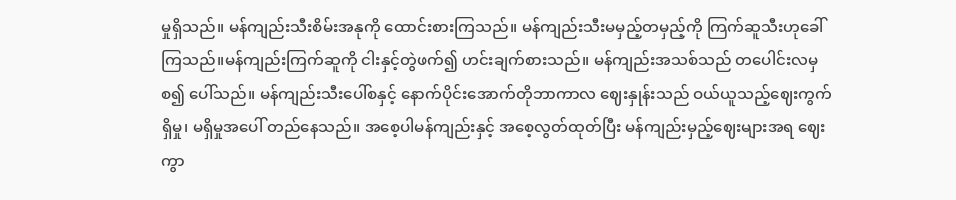မှုရှိသည်။ မန်ကျည်းသီးစိမ်းအနုကို ထောင်းစားကြသည်။ မန်ကျည်းသီးမမှည့်တမှည့်ကို ကြက်ဆူသီးဟုခေါ်ကြသည်။မန်ကျည်းကြက်ဆူကို ငါးနှင့်တွဲဖက်၍ ဟင်းချက်စားသည်။ မန်ကျည်းအသစ်သည် တပေါင်းလမှစ၍ ပေါ်သည်။ မန်ကျည်းသီးပေါ်စနှင့် နောက်ပိုင်းအောက်တိုဘာကာလ ဈေးနှုန်းသည် ဝယ်ယူသည့်ဈေးကွက် ရှိမှု၊ မရှိမှုအပေါ် တည်နေသည်။ အစေ့ပါမန်ကျည်းနှင့် အစေ့လွတ်ထုတ်ပြီး မန်ကျည်းမှည့်ဈေးများအရ ဈေးကွာ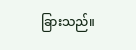ခြားသည်။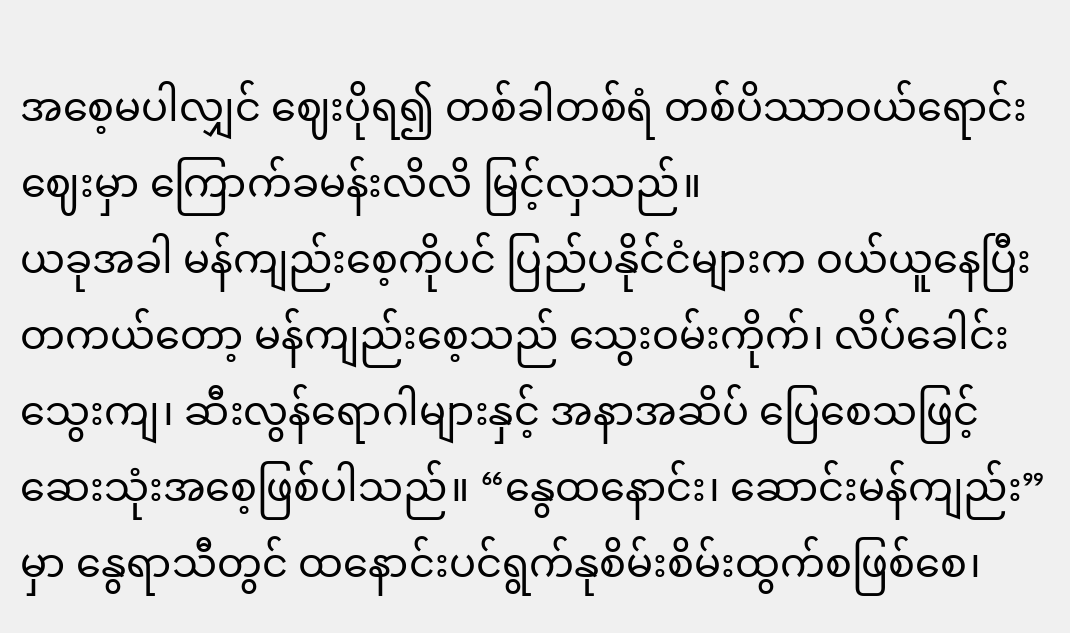အစေ့မပါလျှင် ဈေးပိုရ၍ တစ်ခါတစ်ရံ တစ်ပိဿာဝယ်ရောင်းဈေးမှာ ကြောက်ခမန်းလိလိ မြင့်လှသည်။
ယခုအခါ မန်ကျည်းစေ့ကိုပင် ပြည်ပနိုင်ငံများက ဝယ်ယူနေပြီး တကယ်တော့ မန်ကျည်းစေ့သည် သွေးဝမ်းကိုက်၊ လိပ်ခေါင်းသွေးကျ၊ ဆီးလွန်ရောဂါများနှင့် အနာအဆိပ် ပြေစေသဖြင့် ဆေးသုံးအစေ့ဖြစ်ပါသည်။ “နွေထနောင်း၊ ဆောင်းမန်ကျည်း”မှာ နွေရာသီတွင် ထနောင်းပင်ရွက်နုစိမ်းစိမ်းထွက်စဖြစ်စေ၊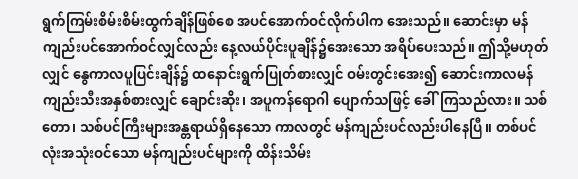ရွက်ကြမ်းစိမ်းစိမ်းထွက်ချိန်ဖြစ်စေ အပင်အောက်ဝင်လိုက်ပါက အေးသည်။ ဆောင်းမှာ မန်ကျည်းပင်အောက်ဝင်လျှင်လည်း နေ့လယ်ပိုင်းပူချိန်၌အေးသော အရိပ်ပေးသည်။ ဤသို့မဟုတ်လျှင် နွေကာလပူပြင်းချိန်၌ ထနောင်းရွက်ပြုတ်စားလျှင် ဝမ်းတွင်းအေး၍ ဆောင်းကာလမန်ကျည်းသီးအနှစ်စားလျှင် ချောင်းဆိုး၊ အပူကန်ရောဂါ ပျောက်သဖြင့် ခေါ်ကြသည်လား။ သစ်တော၊ သစ်ပင်ကြီးများအန္တရာယ်ရှိနေသော ကာလတွင် မန်ကျည်းပင်လည်းပါနေပြီ။ တစ်ပင်လုံးအသုံးဝင်သော မန်ကျည်းပင်များကို ထိန်းသိမ်း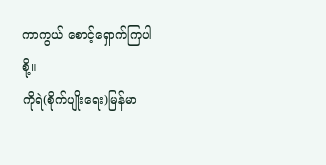ကာကွယ် စောင့်ရှောက်ကြပါစို့။
ကိုရဲ(စိုက်ပျိုးရေး)မြန်မာ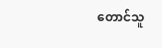တောင်သူ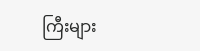ကြီးများ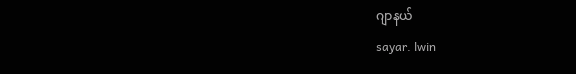ဂျာနယ်
sayar. lwin